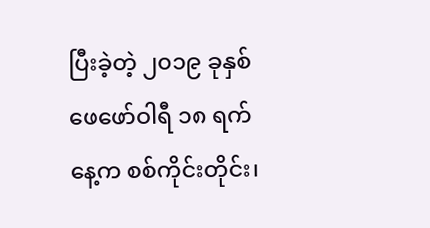ပြီးခဲ့တဲ့ ၂၀၁၉ ခုနှစ် ဖေဖော်ဝါရီ ၁၈ ရက်နေ့က စစ်ကိုင်းတိုင်း၊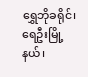ရွှေဘိုခရိုင်၊ ရေဦးမြို့နယ်၊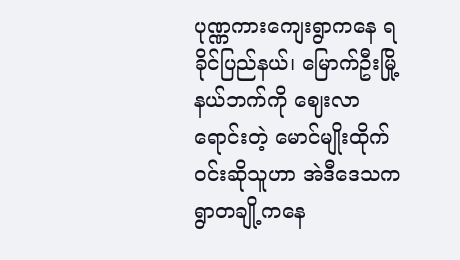ပုဏ္ဏကားကျေးရွာကနေ ရခိုင်ပြည်နယ်၊ မြောက်ဦးမြို့နယ်ဘက်ကို ဈေးလာရောင်းတဲ့ မောင်မျိုးထိုက်ဝင်းဆိုသူဟာ အဲဒီဒေသက ရွာတချို့ကနေ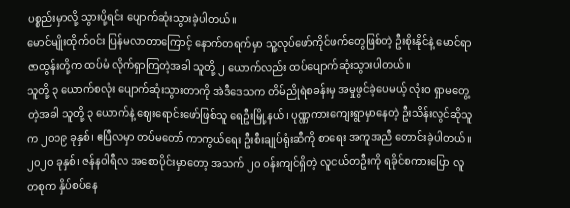ပစ္စည်းမှာလို့ သွားပို့ရင်း ပျောက်ဆုံးသွားခဲ့ပါတယ်။
မောင်မျိုးထိုက်ဝင်း ပြန်မလာတာကြောင့် နောက်တရက်မှာ သူ့လုပ်ဖော်ကိုင်ဖက်တွေဖြစ်တဲ့ ဦးစိုးနိုင်နဲ့ မောင်ရာဇာထွန်းတို့က ထပ်မံ လိုက်ရှာကြတဲ့အခါ သူတို့ ၂ ယောက်လည်း ထပ်ပျောက်ဆုံးသွားပါတယ်။
သူတို့ ၃ ယောက်စလုံး ပျောက်ဆုံးသွားတာကို အဲဒီဒေသက တိမ်ညိုရဲစခန်းမှ အမှုဖွင်ခဲ့ပေမယ့် လုံးဝ ရှာမတွေ့ တဲ့အခါ သူတို့ ၃ ယောက်နဲ့ ဈေးရောင်းဖော်ဖြစ်သူ ရေဦးမြို့နယ်၊ ပုဏ္ဏကားကျေးရွာမှာနေတဲ့ ဦးသိန်းလွင်ဆိုသူက ၂၀၁၉ ခုနှစ်၊ ဧပြီလမှာ တပ်မတော် ကာကွယ်ရေး ဦးစီးချုပ်ရုံးဆီကို စာရေး အကူအညီ တောင်းခဲ့ပါတယ်။
၂၀၂၀ ခုနှစ်၊ ဇန်နဝါရီလ အစောပိုင်းမှာတော့ အသက် ၂၀ ဝန်းကျင်ရှိတဲ့ လူငယ်တဦးကို ရခိုင်စကားပြော လူတစုက နှိပ်စပ်နေ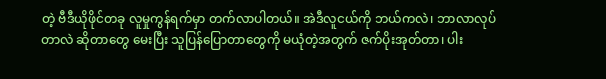တဲ့ ဗီဒီယိုဖိုင်တခု လူမှုကွန်ရက်မှာ တက်လာပါတယ်။ အဲဒီလူငယ်ကို ဘယ်ကလဲ၊ ဘာလာလုပ်တာလဲ ဆိုတာတွေ မေးပြီး သူပြန်ပြောတာတွေကို မယုံတဲ့အတွက် ဇက်ပိုးအုတ်တာ၊ ပါး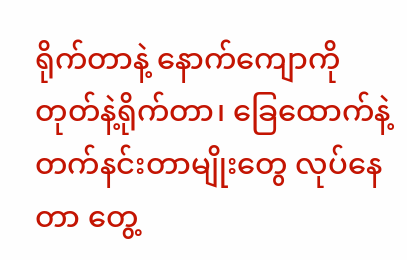ရိုက်တာနဲ့ နောက်ကျောကို တုတ်နဲ့ရိုက်တာ၊ ခြေထောက်နဲ့ တက်နင်းတာမျိုးတွေ လုပ်နေတာ တွေ့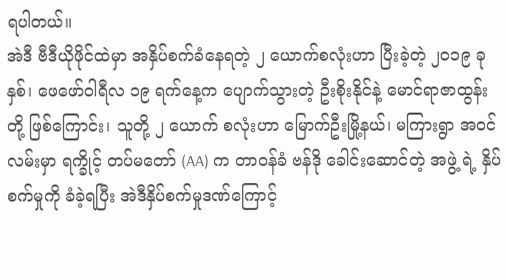ရပါတယ်။
အဲဒီ ဗီဒီယိုဖိုင်ထဲမှာ အနှိပ်စက်ခံနေရတဲ့ ၂ ယောက်စလုံးဟာ ပြီးခဲ့တဲ့ ၂၀၁၉ ခု နှစ်၊ ဖေဖော်ဝါရီလ ၁၉ ရက်နေ့က ပျောက်သွားတဲ့ ဦးစိုးနိုင်နဲ့ မောင်ရာဇာထွန်းတို့ ဖြစ်ကြောင်း၊ သူတို့ ၂ ယောက် စလုံးဟာ မြောက်ဦးမြို့နယ်၊ မကြားရွာ အဝင်လမ်းမှာ ရက္ခိုင့် တပ်မတော် (AA) က တာဝန်ခံ ဗန်ဒို ခေါင်းဆောင်တဲ့ အဖွဲ့ ရဲ့ နှိပ်စက်မှုကို ခံခဲ့ရပြီး အဲဒီနှိပ်စက်မှုဒဏ်ကြောင့်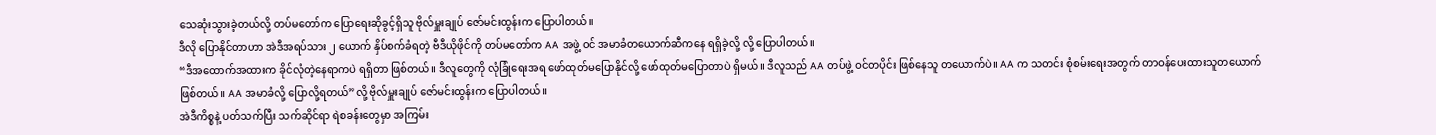သေဆုံးသွားခဲ့တယ်လို့ တပ်မတော်က ပြောရေးဆိုခွင့်ရှိသူ ဗိုလ်မှူးချုပ် ဇော်မင်းထွန်းက ပြောပါတယ်။
ဒီလို ပြောနိုင်တာဟာ အဲဒီအရပ်သား ၂ ယောက် နှိပ်စက်ခံရတဲ့ ဗီဒီယိုဖိုင်ကို တပ်မတော်က AA အဖွဲ့ ဝင် အမာခံတယောက်ဆီကနေ ရရှိခဲ့လို့ လို့ ပြောပါတယ်။
“ဒီအထောက်အထားက ခိုင်လုံတဲ့နေရာကပဲ ရရှိတာ ဖြစ်တယ်။ ဒီလူတွေကို လုံခြုံရေးအရ ဖော်ထုတ်မပြောနိုင်လို့ ဖော်ထုတ်မပြောတာပဲ ရှိမယ်။ ဒီလူသည် AA တပ်ဖွဲ့ ဝင်တပိုင်း ဖြစ်နေသူ တယောက်ပဲ။ AA က သတင်း စုံစမ်းရေးအတွက် တာဝန်ပေးထားသူတယောက် ဖြစ်တယ်။ AA အမာခံလို့ ပြောလို့ရတယ်”လို့ ဗိုလ်မှူးချုပ် ဇော်မင်းထွန်းက ပြောပါတယ်။
အဲဒီကိစ္စနဲ့ ပတ်သက်ပြီး သက်ဆိုင်ရာ ရဲစခန်းတွေမှာ အကြမ်း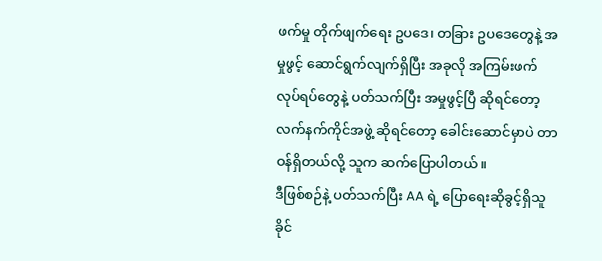ဖက်မှု တိုက်ဖျက်ရေး ဥပဒေ၊ တခြား ဥပဒေတွေနဲ့ အမှုဖွင့် ဆောင်ရွက်လျက်ရှိပြီး အခုလို အကြမ်းဖက် လုပ်ရပ်တွေနဲ့ ပတ်သက်ပြီး အမှုဖွင့်ပြီ ဆိုရင်တော့ လက်နက်ကိုင်အဖွဲ့ ဆိုရင်တော့ ခေါင်းဆောင်မှာပဲ တာဝန်ရှိတယ်လို့ သူက ဆက်ပြောပါတယ်။
ဒီဖြစ်စဉ်နဲ့ ပတ်သက်ပြီး AA ရဲ့ ပြောရေးဆိုခွင့်ရှိသူ ခိုင်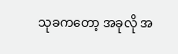သုခကတော့ အခုလို အ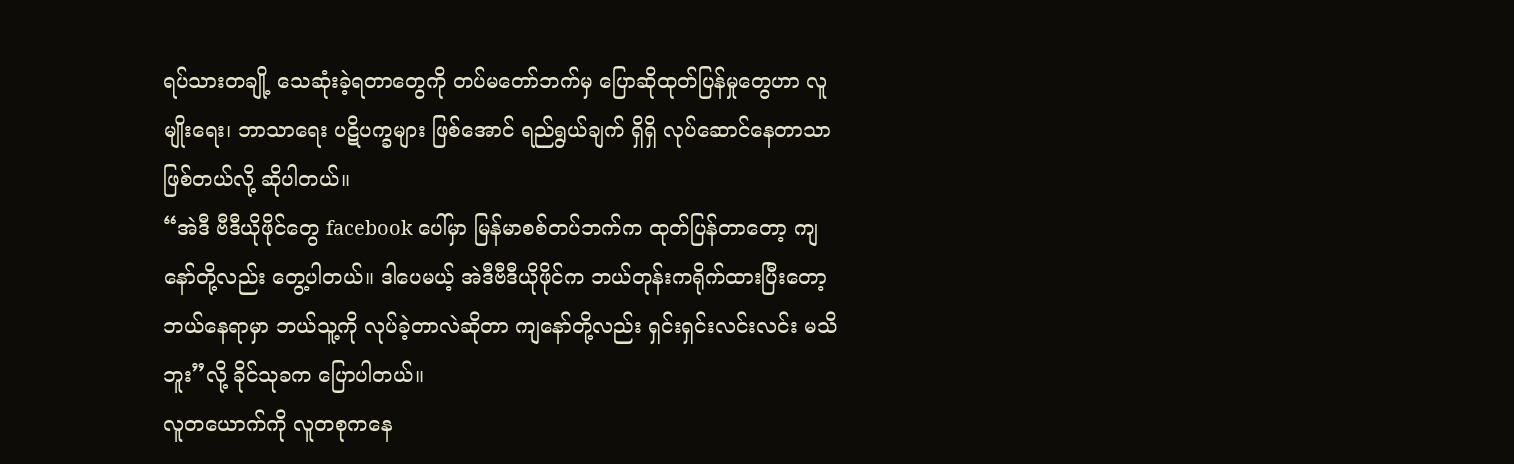ရပ်သားတချို့ သေဆုံးခဲ့ရတာတွေကို တပ်မတော်ဘက်မှ ပြောဆိုထုတ်ပြန်မှုတွေဟာ လူမျိုးရေး၊ ဘာသာရေး ပဋိပက္ခများ ဖြစ်အောင် ရည်ရွယ်ချက် ရှိရှိ လုပ်ဆောင်နေတာသာ ဖြစ်တယ်လို့ ဆိုပါတယ်။
“အဲဒီ ဗီဒီယိုဖိုင်တွေ facebook ပေါ်မှာ မြန်မာစစ်တပ်ဘက်က ထုတ်ပြန်တာတော့ ကျနော်တို့လည်း တွေ့ပါတယ်။ ဒါပေမယ့် အဲဒီဗီဒီယိုဖိုင်က ဘယ်တုန်းကရိုက်ထားပြီးတော့ ဘယ်နေရာမှာ ဘယ်သူ့ကို လုပ်ခဲ့တာလဲဆိုတာ ကျနော်တို့လည်း ရှင်းရှင်းလင်းလင်း မသိဘူး”လို့ ခိုင်သုခက ပြောပါတယ်။
လူတယောက်ကို လူတစုကနေ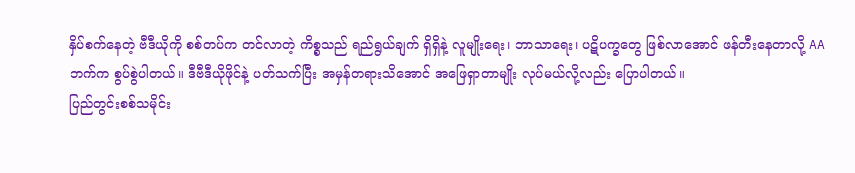နှိပ်စက်နေတဲ့ ဗီဒီယိုကို စစ်တပ်က တင်လာတဲ့ ကိစ္စသည် ရည်ရွယ်ချက် ရှိရှိနဲ့ လူမျိုးရေး၊ ဘာသာရေး၊ ပဋိပက္ခတွေ ဖြစ်လာအောင် ဖန်တီးနေတာလို့ AA ဘက်က စွပ်စွဲပါတယ်။ ဒီဗီဒီယိုဖိုင်နဲ့ ပတ်သက်ပြီး အမှန်တရားသိအောင် အဖြေရှာတာမျိုး လုပ်မယ်လို့လည်း ပြောပါတယ်။
ပြည်တွင်းစစ်သမိုင်း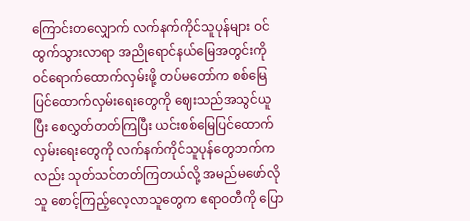ကြောင်းတလျှောက် လက်နက်ကိုင်သူပုန်များ ဝင်ထွက်သွားလာရာ အညိုရောင်နယ်မြေအတွင်းကို ဝင်ရောက်ထောက်လှမ်းဖို့ တပ်မတော်က စစ်မြေပြင်ထောက်လှမ်းရေးတွေကို ဈေးသည်အသွင်ယူပြီး စေလွှတ်တတ်ကြပြီး ယင်းစစ်မြေပြင်ထောက်လှမ်းရေးတွေကို လက်နက်ကိုင်သူပုန်တွေဘက်ကလည်း သုတ်သင်တတ်ကြတယ်လို့ အမည်မဖော်လိုသူ စောင့်ကြည့်လေ့လာသူတွေက ဧရာဝတီကို ပြော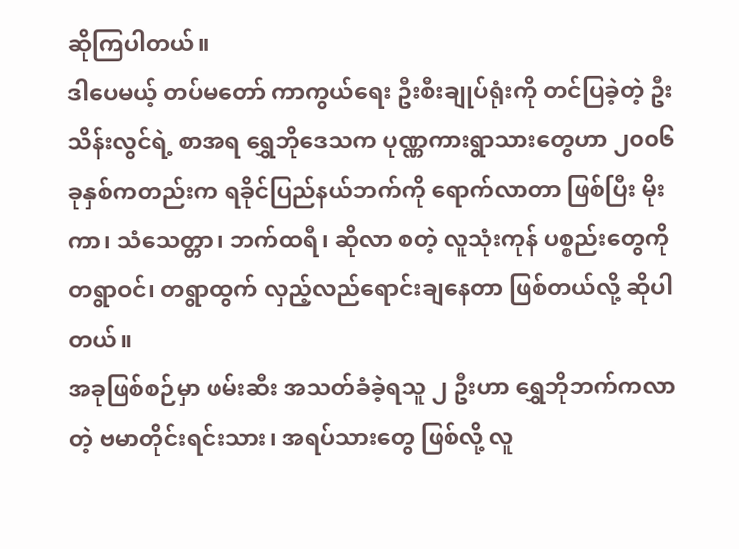ဆိုကြပါတယ်။
ဒါပေမယ့် တပ်မတော် ကာကွယ်ရေး ဦးစီးချုပ်ရုံးကို တင်ပြခဲ့တဲ့ ဦးသိန်းလွင်ရဲ့ စာအရ ရွှေဘိုဒေသက ပုဏ္ဏကားရွာသားတွေဟာ ၂၀၀၆ ခုနှစ်ကတည်းက ရခိုင်ပြည်နယ်ဘက်ကို ရောက်လာတာ ဖြစ်ပြီး မိုးကာ၊ သံသေတ္တာ၊ ဘက်ထရီ၊ ဆိုလာ စတဲ့ လူသုံးကုန် ပစ္စည်းတွေကို တရွာဝင်၊ တရွာထွက် လှည့်လည်ရောင်းချနေတာ ဖြစ်တယ်လို့ ဆိုပါတယ်။
အခုဖြစ်စဉ်မှာ ဖမ်းဆီး အသတ်ခံခဲ့ရသူ ၂ ဦးဟာ ရွှေဘိုဘက်ကလာတဲ့ ဗမာတိုင်းရင်းသား၊ အရပ်သားတွေ ဖြစ်လို့ လူ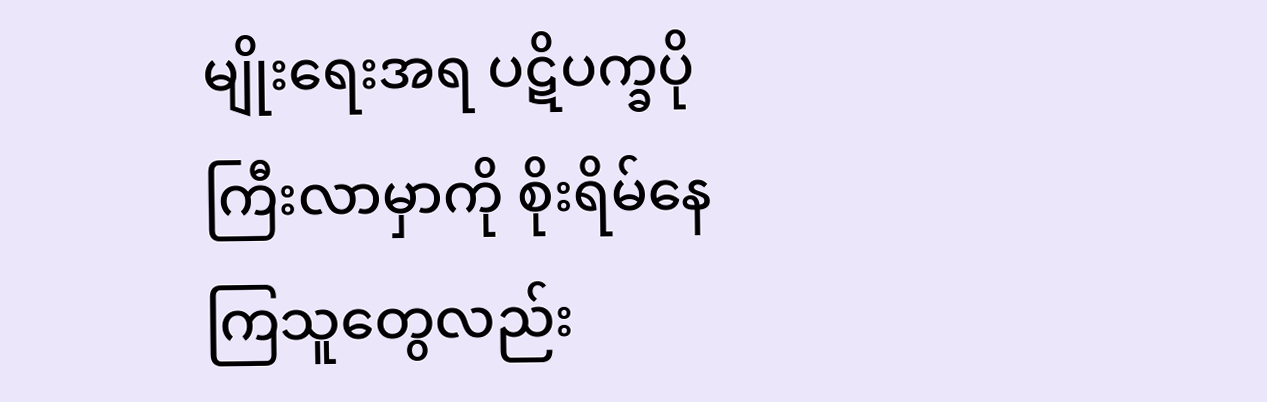မျိုးရေးအရ ပဋိပက္ခပိုကြီးလာမှာကို စိုးရိမ်နေကြသူတွေလည်း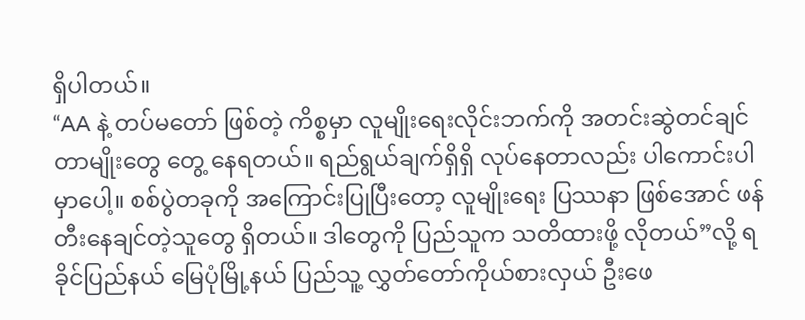ရှိပါတယ်။
“AA နဲ့ တပ်မတော် ဖြစ်တဲ့ ကိစ္စမှာ လူမျိုးရေးလိုင်းဘက်ကို အတင်းဆွဲတင်ချင်တာမျိုးတွေ တွေ့ နေရတယ်။ ရည်ရွယ်ချက်ရှိရှိ လုပ်နေတာလည်း ပါကောင်းပါမှာပေါ့။ စစ်ပွဲတခုကို အကြောင်းပြုပြီးတော့ လူမျိုးရေး ပြဿနာ ဖြစ်အောင် ဖန်တီးနေချင်တဲ့သူတွေ ရှိတယ်။ ဒါတွေကို ပြည်သူက သတိထားဖို့ လိုတယ်”လို့ ရခိုင်ပြည်နယ် မြေပုံမြို့နယ် ပြည်သူ့ လွှတ်တော်ကိုယ်စားလှယ် ဦးဖေ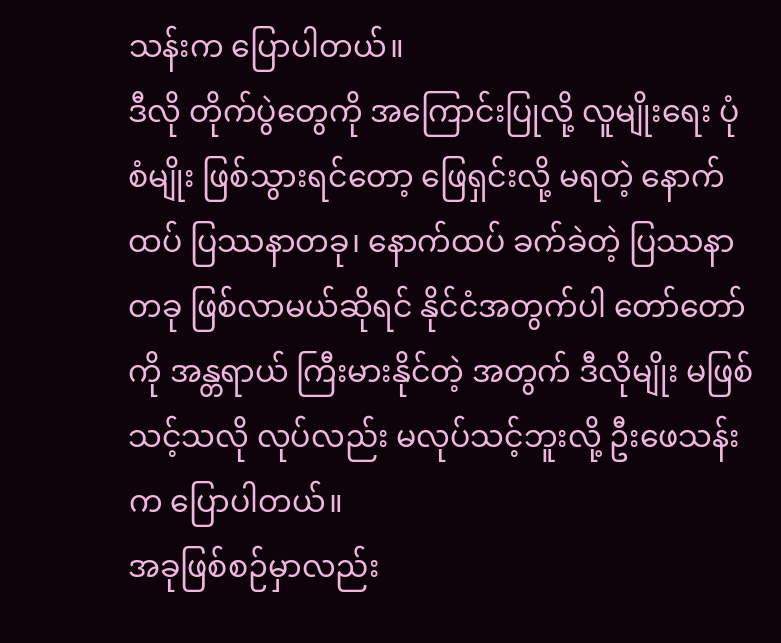သန်းက ပြောပါတယ်။
ဒီလို တိုက်ပွဲတွေကို အကြောင်းပြုလို့ လူမျိုးရေး ပုံစံမျိုး ဖြစ်သွားရင်တော့ ဖြေရှင်းလို့ မရတဲ့ နောက်ထပ် ပြဿနာတခု၊ နောက်ထပ် ခက်ခဲတဲ့ ပြဿနာတခု ဖြစ်လာမယ်ဆိုရင် နိုင်ငံအတွက်ပါ တော်တော်ကို အန္တရာယ် ကြီးမားနိုင်တဲ့ အတွက် ဒီလိုမျိုး မဖြစ်သင့်သလို လုပ်လည်း မလုပ်သင့်ဘူးလို့ ဦးဖေသန်းက ပြောပါတယ်။
အခုဖြစ်စဉ်မှာလည်း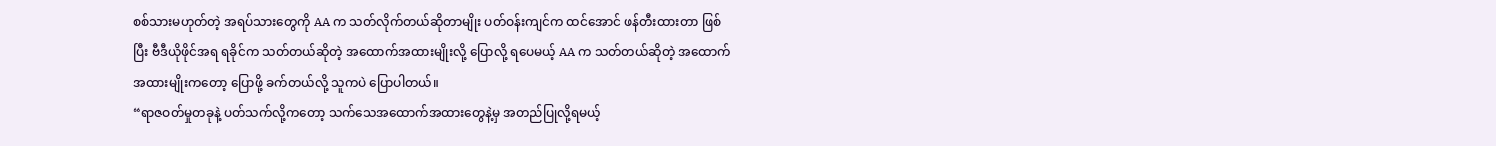စစ်သားမဟုတ်တဲ့ အရပ်သားတွေကို AA က သတ်လိုက်တယ်ဆိုတာမျိုး ပတ်ဝန်းကျင်က ထင်အောင် ဖန်တီးထားတာ ဖြစ်ပြီး ဗီဒီယိုဖိုင်အရ ရခိုင်က သတ်တယ်ဆိုတဲ့ အထောက်အထားမျိုးလို့ ပြောလို့ ရပေမယ့် AA က သတ်တယ်ဆိုတဲ့ အထောက်အထားမျိုးကတော့ ပြောဖို့ ခက်တယ်လို့ သူကပဲ ပြောပါတယ်။
“ရာဇဝတ်မှုတခုနဲ့ ပတ်သက်လို့ကတော့ သက်သေအထောက်အထားတွေနဲ့မှ အတည်ပြုလို့ရမယ့်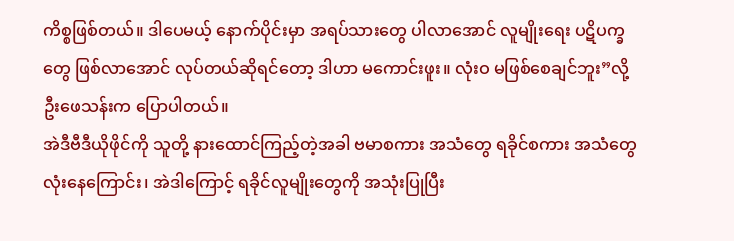ကိစ္စဖြစ်တယ်။ ဒါပေမယ့် နောက်ပိုင်းမှာ အရပ်သားတွေ ပါလာအောင် လူမျိုးရေး ပဋိပက္ခတွေ ဖြစ်လာအောင် လုပ်တယ်ဆိုရင်တော့ ဒါဟာ မကောင်းဖူး။ လုံးဝ မဖြစ်စေချင်ဘူး”လို့ ဦးဖေသန်းက ပြောပါတယ်။
အဲဒီဗီဒီယိုဖိုင်ကို သူတို့ နားထောင်ကြည့်တဲ့အခါ ဗမာစကား အသံတွေ ရခိုင်စကား အသံတွေ လုံးနေကြောင်း၊ အဲဒါကြောင့် ရခိုင်လူမျိုးတွေကို အသုံးပြုပြီး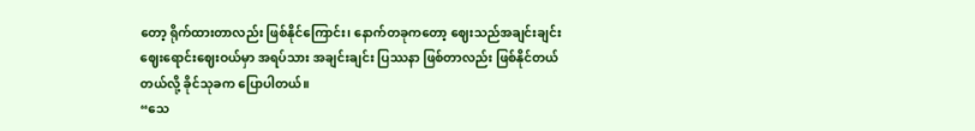တော့ ရိုက်ထားတာလည်း ဖြစ်နိုင်ကြောင်း၊ နောက်တခုကတော့ ဈေးသည်အချင်းချင်း ဈေးရောင်းဈေးဝယ်မှာ အရပ်သား အချင်းချင်း ပြဿနာ ဖြစ်တာလည်း ဖြစ်နိုင်တယ်တယ်လို့ ခိုင်သုခက ပြောပါတယ်။
“သေ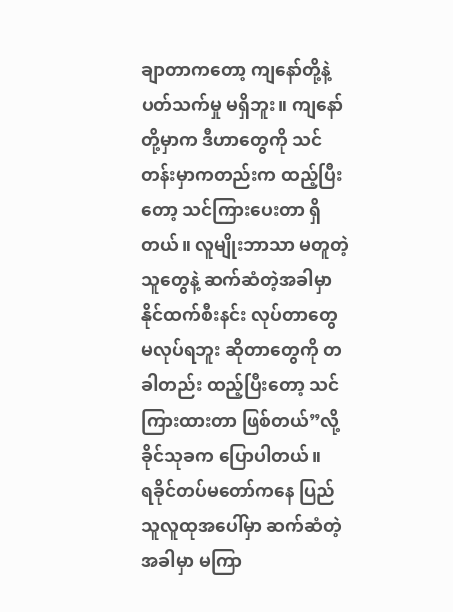ချာတာကတော့ ကျနော်တို့နဲ့ ပတ်သက်မှု မရှိဘူး။ ကျနော်တို့မှာက ဒီဟာတွေကို သင်တန်းမှာကတည်းက ထည့်ပြီးတော့ သင်ကြားပေးတာ ရှိတယ်။ လူမျိုးဘာသာ မတူတဲ့သူတွေနဲ့ ဆက်ဆံတဲ့အခါမှာ နိုင်ထက်စီးနင်း လုပ်တာတွေ မလုပ်ရဘူး ဆိုတာတွေကို တခါတည်း ထည့်ပြီးတော့ သင်ကြားထားတာ ဖြစ်တယ်”လို့ ခိုင်သုခက ပြောပါတယ်။
ရခိုင်တပ်မတော်ကနေ ပြည်သူလူထုအပေါ်မှာ ဆက်ဆံတဲ့အခါမှာ မကြာ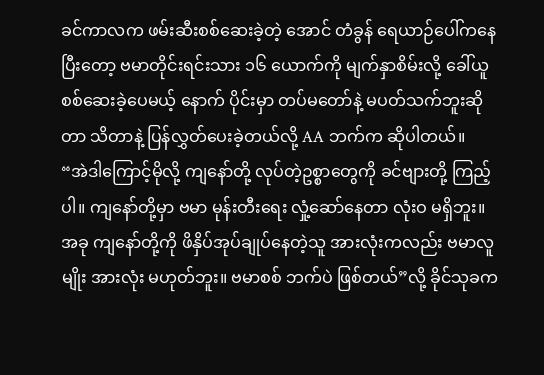ခင်ကာလက ဖမ်းဆီးစစ်ဆေးခဲ့တဲ့ အောင် တံခွန် ရေယာဉ်ပေါ်ကနေပြီးတော့ ဗမာတိုင်းရင်းသား ၁၆ ယောက်ကို မျက်နှာစိမ်းလို့ ခေါ်ယူစစ်ဆေးခဲ့ပေမယ့် နောက် ပိုင်းမှာ တပ်မတော်နဲ့ မပတ်သက်ဘူးဆိုတာ သိတာနဲ့ ပြန်လွှတ်ပေးခဲ့တယ်လို့ AA ဘက်က ဆိုပါတယ်။
“အဲဒါကြောင့်မိုလို့ ကျနော်တို့ လုပ်တဲ့ဥစ္စာတွေကို ခင်ဗျားတို့ ကြည့်ပါ။ ကျနော်တို့မှာ ဗမာ မုန်းတီးရေး လှုံ့ဆော်နေတာ လုံးဝ မရှိဘူး။ အခု ကျနော်တို့ကို ဖိနှိပ်အုပ်ချုပ်နေတဲ့သူ အားလုံးကလည်း ဗမာလူမျိုး အားလုံး မဟုတ်ဘူး။ ဗမာစစ် ဘက်ပဲ ဖြစ်တယ်”လို့ ခိုင်သုခက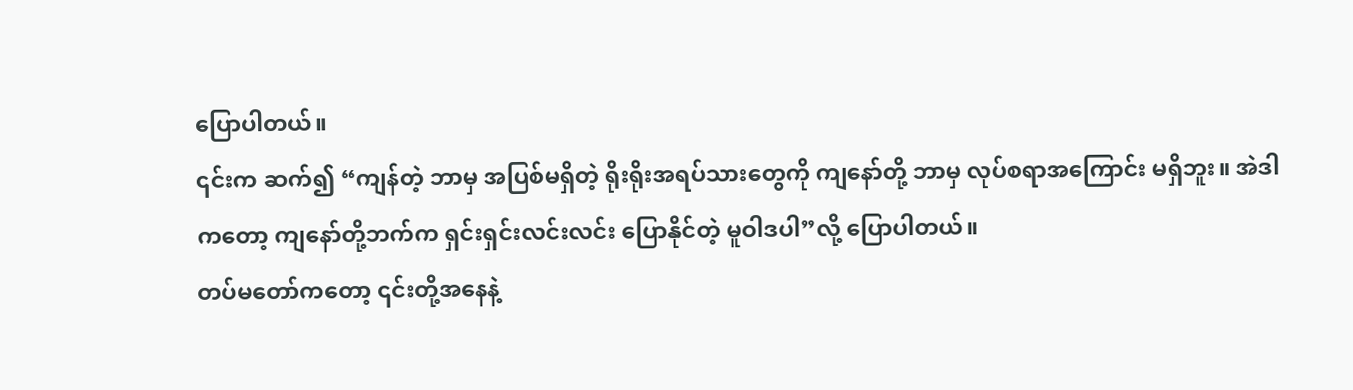ပြောပါတယ်။
၎င်းက ဆက်၍ “ကျန်တဲ့ ဘာမှ အပြစ်မရှိတဲ့ ရိုးရိုးအရပ်သားတွေကို ကျနော်တို့ ဘာမှ လုပ်စရာအကြောင်း မရှိဘူး။ အဲဒါကတော့ ကျနော်တို့ဘက်က ရှင်းရှင်းလင်းလင်း ပြောနိုင်တဲ့ မူဝါဒပါ”လို့ ပြောပါတယ်။
တပ်မတော်ကတော့ ၎င်းတို့အနေနဲ့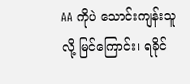AA ကိုပဲ သောင်းကျန်းသူလို့ မြင်ကြောင်း၊ ရခိုင်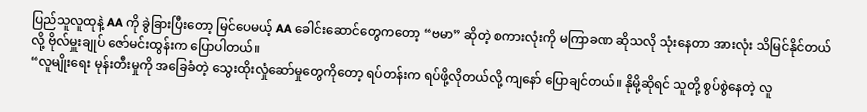ပြည်သူလူထုနဲ့ AA ကို ခွဲခြားပြီးတော့ မြင်ပေမယ့် AA ခေါင်းဆောင်တွေကတော့ “ဗမာ” ဆိုတဲ့ စကားလုံးကို မကြာခဏ ဆိုသလို သုံးနေတာ အားလုံး သိမြင်နိုင်တယ်လို့ ဗိုလ်မှူးချုပ် ဇော်မင်းထွန်းက ပြောပါတယ်။
“လူမျိုးရေး မုန်းတီးမှုကို အခြေခံတဲ့ သွေးထိုးလှုံဆော်မှုတွေကိုတော့ ရပ်တန်းက ရပ်ဖို့လိုတယ်လို့ ကျနော် ပြောချင်တယ်။ နိုမို့ဆိုရင် သူတို့ စွပ်စွဲနေတဲ့ လူ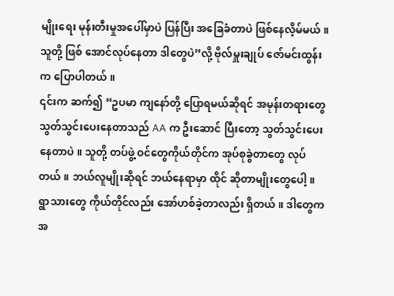မျိုးရေး မုန်းတီးမှုအပေါ်မှာပဲ ပြန်ပြီး အခြေခံတာပဲ ဖြစ်နေလိ့မ်မယ်။ သူတို့ ဖြစ် အောင်လုပ်နေတာ ဒါတွေပဲ”လို့ ဗိုလ်မှူးချုပ် ဇော်မင်းထွန်းက ပြောပါတယ်။
၎င်းက ဆက်၍ “ဥပမာ ကျနော်တို့ ပြောရမယ်ဆိုရင် အမုန်းတရားတွေ သွတ်သွင်းပေးနေတာသည် AA က ဦးဆောင် ပြီးတော့ သွတ်သွင်းပေးနေတာပဲ။ သူတို့ တပ်ဖွဲ့ ဝင်တွေကိုယ်တိုင်က အုပ်စုခွဲတာတွေ လုပ်တယ်။ ဘယ်လူမျိုးဆိုရင် ဘယ်နေရာမှာ ထိုင် ဆိုတာမျိုးတွေပေါ့။ ရွာသားတွေ ကိုယ်တိုင်လည်း အော်ဟစ်ခဲ့တာလည်း ရှိတယ်။ ဒါတွေက အ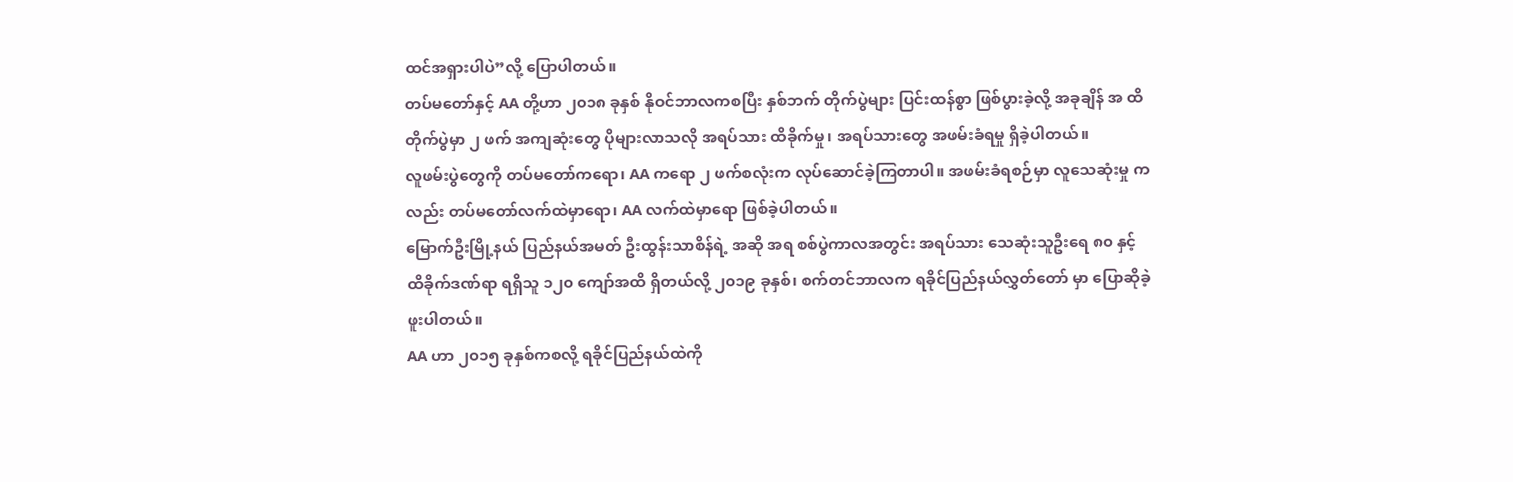ထင်အရှားပါပဲ”လို့ ပြောပါတယ်။
တပ်မတော်နှင့် AA တို့ဟာ ၂၀၁၈ ခုနှစ် နိုဝင်ဘာလကစပြီး နှစ်ဘက် တိုက်ပွဲများ ပြင်းထန်စွာ ဖြစ်ပွားခဲ့လို့ အခုချိန် အ ထိ တိုက်ပွဲမှာ ၂ ဖက် အကျဆုံးတွေ ပိုများလာသလို အရပ်သား ထိခိုက်မှု၊ အရပ်သားတွေ အဖမ်းခံရမှု ရှိခဲ့ပါတယ်။
လူဖမ်းပွဲတွေကို တပ်မတော်ကရော၊ AA ကရော ၂ ဖက်စလုံးက လုပ်ဆောင်ခဲ့ကြတာပါ။ အဖမ်းခံရစဉ်မှာ လူသေဆုံးမှု ကလည်း တပ်မတော်လက်ထဲမှာရော၊ AA လက်ထဲမှာရော ဖြစ်ခဲ့ပါတယ်။
မြောက်ဦးမြို့နယ် ပြည်နယ်အမတ် ဦးထွန်းသာစိန်ရဲ့ အဆို အရ စစ်ပွဲကာလအတွင်း အရပ်သား သေဆုံးသူဦးရေ ၈၀ နှင့် ထိခိုက်ဒဏ်ရာ ရရှိသူ ၁၂၀ ကျော်အထိ ရှိတယ်လို့ ၂၀၁၉ ခုနှစ်၊ စက်တင်ဘာလက ရခိုင်ပြည်နယ်လွှတ်တော် မှာ ပြောဆိုခဲ့ဖူးပါတယ်။
AA ဟာ ၂၀၁၅ ခုနှစ်ကစလို့ ရခိုင်ပြည်နယ်ထဲကို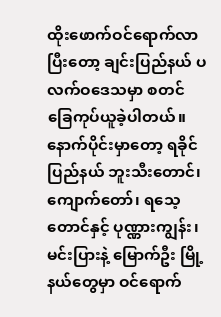ထိုးဖောက်ဝင်ရောက်လာပြီးတော့ ချင်းပြည်နယ် ပလက်ဝဒေသမှာ စတင် ခြေကုပ်ယူခဲ့ပါတယ်။ နောက်ပိုင်းမှာတော့ ရခိုင်ပြည်နယ် ဘူးသီးတောင်၊ ကျောက်တော်၊ ရသေ့တောင်နှင့် ပုဏ္ဏားကျွန်း၊ မင်းပြားနဲ့ မြောက်ဦး မြို့နယ်တွေမှာ ဝင်ရောက်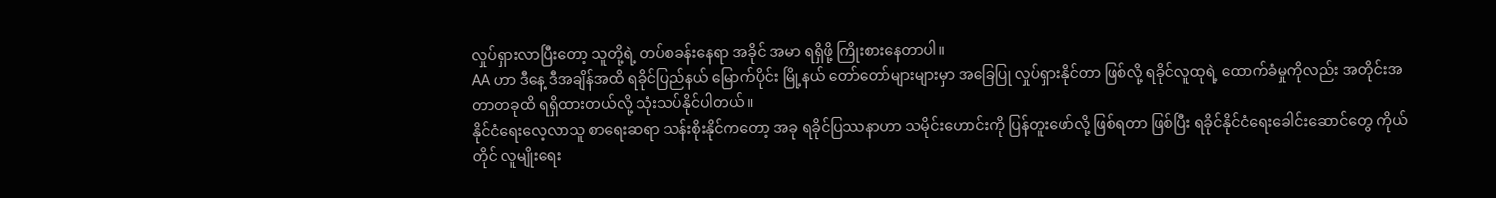လှုပ်ရှားလာပြီးတော့ သူတို့ရဲ့ တပ်စခန်းနေရာ အခိုင် အမာ ရရှိဖို့ ကြိုးစားနေတာပါ။
AA ဟာ ဒီနေ့ ဒီအချိန်အထိ ရခိုင်ပြည်နယ် မြောက်ပိုင်း မြို့နယ် တော်တော်များများမှာ အခြေပြု လှုပ်ရှားနိုင်တာ ဖြစ်လို့ ရခိုင်လူထုရဲ့ ထောက်ခံမှုကိုလည်း အတိုင်းအတာတခုထိ ရရှိထားတယ်လို့ သုံးသပ်နိုင်ပါတယ်။
နိုင်ငံရေးလေ့လာသူ စာရေးဆရာ သန်းစိုးနိုင်ကတော့ အခု ရခိုင်ပြဿနာဟာ သမိုင်းဟောင်းကို ပြန်တူးဖော်လို့ ဖြစ်ရတာ ဖြစ်ပြီး ရခိုင်နိုင်ငံရေးခေါင်းဆောင်တွေ ကိုယ်တိုင် လူမျိုးရေး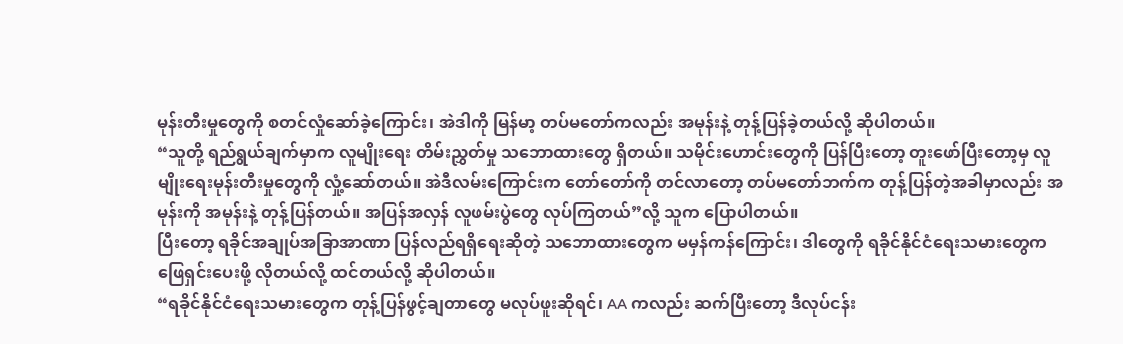မုန်းတီးမှုတွေကို စတင်လှုံဆော်ခဲ့ကြောင်း၊ အဲဒါကို မြန်မာ့ တပ်မတော်ကလည်း အမုန်းနဲ့ တုန့်ပြန်ခဲ့တယ်လို့ ဆိုပါတယ်။
“သူတို့ ရည်ရွယ်ချက်မှာက လူမျိုးရေး တိမ်းညွှတ်မှု သဘောထားတွေ ရှိတယ်။ သမိုင်းဟောင်းတွေကို ပြန်ပြီးတော့ တူးဖော်ပြီးတော့မှ လူမျိုးရေးမုန်းတီးမှုတွေကို လှုံ့ဆော်တယ်။ အဲဒီလမ်းကြောင်းက တော်တော်ကို တင်လာတော့ တပ်မတော်ဘက်က တုန့်ပြန်တဲ့အခါမှာလည်း အမုန်းကို အမုန်းနဲ့ တုန့်ပြန်တယ်။ အပြန်အလှန် လူဖမ်းပွဲတွေ လုပ်ကြတယ်”လို့ သူက ပြောပါတယ်။
ပြီးတော့ ရခိုင်အချုပ်အခြာအာဏာ ပြန်လည်ရရှိရေးဆိုတဲ့ သဘောထားတွေက မမှန်ကန်ကြောင်း၊ ဒါတွေကို ရခိုင်နိုင်ငံရေးသမားတွေက ဖြေရှင်းပေးဖို့ လိုတယ်လို့ ထင်တယ်လို့ ဆိုပါတယ်။
“ရခိုင်နိုင်ငံရေးသမားတွေက တုန့်ပြန်ဖွင့်ချတာတွေ မလုပ်ဖူးဆိုရင်၊ AA ကလည်း ဆက်ပြီးတော့ ဒီလုပ်ငန်း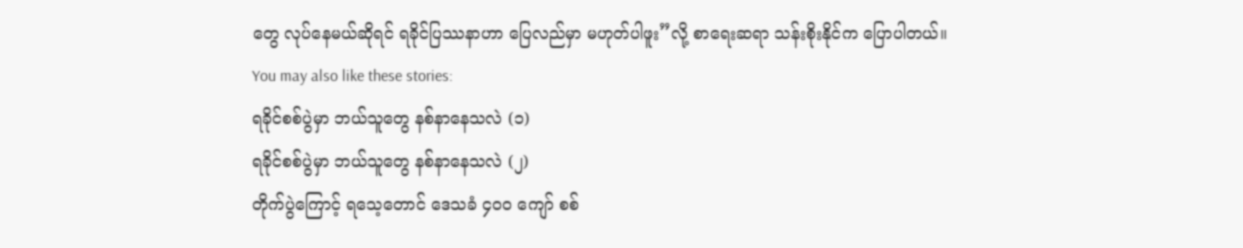တွေ လုပ်နေမယ်ဆိုရင် ရခိုင်ပြဿနာဟာ ပြေလည်မှာ မဟုတ်ပါဖူး”လို့ စာရေးဆရာ သန်းစိုးနိုင်က ပြောပါတယ်။
You may also like these stories:
ရခိုင်စစ်ပွဲမှာ ဘယ်သူတွေ နစ်နာနေသလဲ (၁)
ရခိုင်စစ်ပွဲမှာ ဘယ်သူတွေ နစ်နာနေသလဲ (၂)
တိုက်ပွဲကြောင့် ရသေ့တောင် ဒေသခံ ၄၀၀ ကျော် စစ်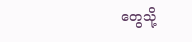တွေသို့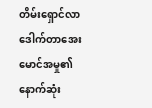တိမ်းရှောင်လာ
ဒေါက်တာအေးမောင်အမှု၏နောက်ဆုံး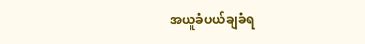အယူခံပယ်ချခံရ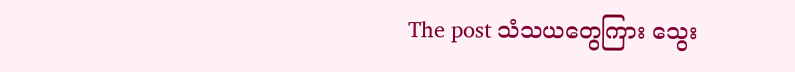The post သံသယတွေကြား သွေး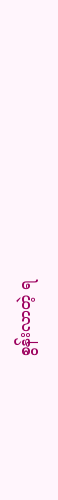စွန်းလာတဲ့ ရ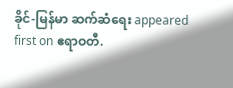ခိုင်-မြန်မာ ဆက်ဆံရေး appeared first on ဧရာဝတီ.